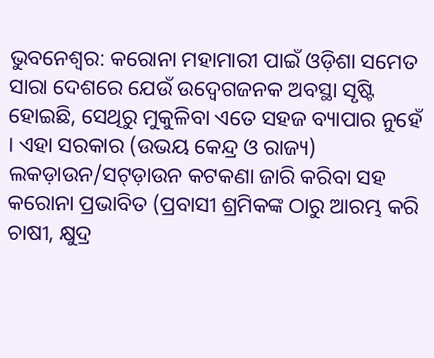ଭୁବନେଶ୍ୱର: କରୋନା ମହାମାରୀ ପାଇଁ ଓଡ଼ିଶା ସମେତ ସାରା ଦେଶରେ ଯେଉଁ ଉଦ୍ବେଗଜନକ ଅବସ୍ଥା ସୃଷ୍ଟି ହୋଇଛି, ସେଥିରୁ ମୁକୁଳିବା ଏତେ ସହଜ ବ୍ୟାପାର ନୁହେଁ । ଏହା ସରକାର (ଉଭୟ କେନ୍ଦ୍ର ଓ ରାଜ୍ୟ) ଲକଡ଼ାଉନ/ସଟ୍ଡ଼ାଉନ କଟକଣା ଜାରି କରିବା ସହ କରୋନା ପ୍ରଭାବିତ (ପ୍ରବାସୀ ଶ୍ରମିକଙ୍କ ଠାରୁ ଆରମ୍ଭ କରି ଚାଷୀ, କ୍ଷୁଦ୍ର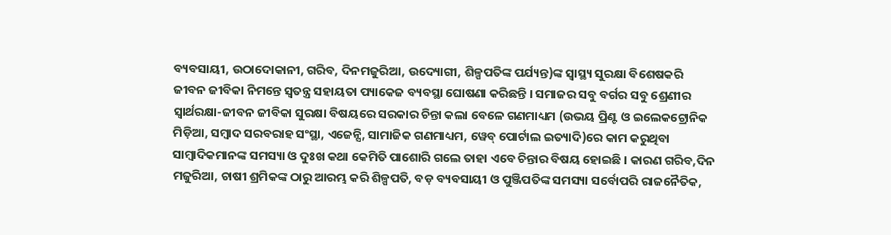ବ୍ୟବସାୟୀ, ଉଠାଦୋକାନୀ, ଗରିବ, ଦିନମଜୁରିଆ, ଉଦ୍ୟୋଗୀ, ଶିଳ୍ପପତିଙ୍କ ପର୍ଯ୍ୟନ୍ତ)ଙ୍କ ସ୍ୱାସ୍ଥ୍ୟ ସୁରକ୍ଷା ବିଶେଷକରି ଜୀବନ ଜୀବିକା ନିମନ୍ତେ ସ୍ୱତନ୍ତ୍ର ସହାୟତା ପ୍ୟାକେଜ ବ୍ୟବସ୍ଥା ଘୋଷଣା କରିଛନ୍ତି । ସମାଜର ସବୁ ବର୍ଗର ସବୁ ଶ୍ରେଣୀର ସ୍ୱାର୍ଥରକ୍ଷା-ଜୀବନ ଜୀବିକା ସୁରକ୍ଷା ବିଷୟରେ ସରକାର ଚିନ୍ତା କଲା ବେଳେ ଗଣମାଧ୍ୟମ (ଉଭୟ ପ୍ରିଣ୍ଟ ଓ ଇଲେକଟ୍ରୋନିକ ମିଡ଼ିଆ, ସମ୍ବାଦ ସରବରାହ ସଂସ୍ଥା, ଏଜେନ୍ସି, ସାମାଜିକ ଗଣମାଧ୍ୟମ, ୱେବ୍ ପୋର୍ଟାଲ ଇତ୍ୟାଦି)ରେ କାମ କରୁଥିବା ସାମ୍ବାଦିକମାନଙ୍କ ସମସ୍ୟା ଓ ଦୁଃଖ କଥା କେମିତି ପାଶୋରି ଗଲେ ତାହା ଏବେ ଚିନ୍ତାର ବିଷୟ ହୋଇଛି । କାରଣ ଗରିବ,ଦିନ ମଜୁରିଆ, ଚାଷୀ ଶ୍ରମିକଙ୍କ ଠାରୁ ଆରମ୍ଭ କରି ଶିଳ୍ପପତି, ବଡ଼ ବ୍ୟବସାୟୀ ଓ ପୁଞ୍ଜିପତିଙ୍କ ସମସ୍ୟା ସର୍ବୋପରି ରାଜନୈତିକ,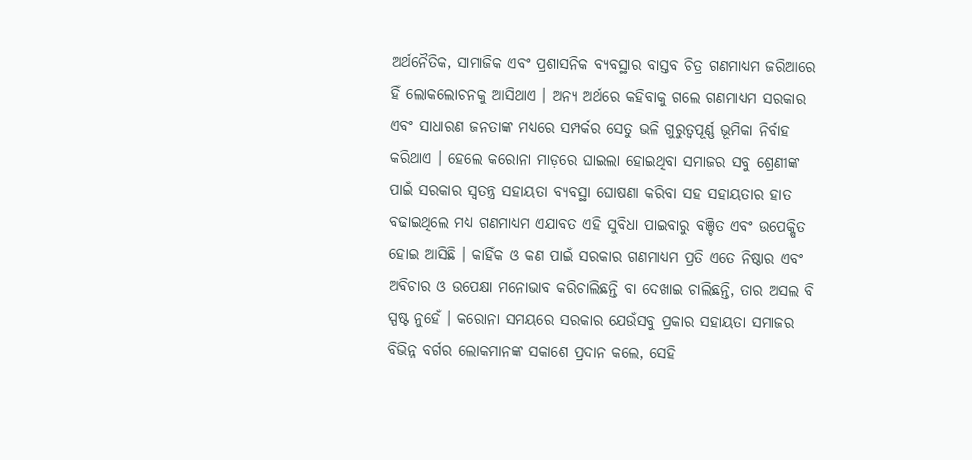ଅର୍ଥନୈତିକ, ସାମାଜିକ ଏବଂ ପ୍ରଶାସନିକ ବ୍ୟବସ୍ଥାର ବାସ୍ତବ ଚିତ୍ର ଗଣମାଧ୍ୟମ ଜରିଆରେ ହିଁ ଲୋକଲୋଚନକୁ ଆସିଥାଏ । ଅନ୍ୟ ଅର୍ଥରେ କହିବାକୁ ଗଲେ ଗଣମାଧ୍ୟମ ସରକାର ଏବଂ ସାଧାରଣ ଜନତାଙ୍କ ମଧ୍ୟରେ ସମ୍ପର୍କର ସେତୁ ଭଳି ଗୁରୁତ୍ୱପୂର୍ଣ୍ଣ ଭୂମିକା ନିର୍ବାହ କରିଥାଏ । ହେଲେ କରୋନା ମାଡ଼ରେ ଘାଇଲା ହୋଇଥିବା ସମାଜର ସବୁ ଶ୍ରେଣୀଙ୍କ ପାଇଁ ସରକାର ସ୍ୱତନ୍ତ୍ର ସହାୟତା ବ୍ୟବସ୍ଥା ଘୋଷଣା କରିବା ସହ ସହାୟତାର ହାତ ବଢାଇଥିଲେ ମଧ୍ୟ ଗଣମାଧ୍ୟମ ଏଯାବତ ଏହି ସୁବିଧା ପାଇବାରୁ ବଞ୍ଚିତ ଏବଂ ଉପେକ୍ଷିତ ହୋଇ ଆସିଛି । କାହିଁକ ଓ କଣ ପାଇଁ ସରକାର ଗଣମାଧ୍ୟମ ପ୍ରତି ଏତେ ନିଷ୍ଠାର ଏବଂ ଅବିଚାର ଓ ଉପେକ୍ଷା ମନୋଭାବ କରିଚାଲିଛନ୍ତି ବା ଦେଖାଇ ଚାଲିଛନ୍ତି, ତାର ଅସଲ ବି ସ୍ପଷ୍ଟ ନୁହେଁ । କରୋନା ସମୟରେ ସରକାର ଯେଉଁସବୁ ପ୍ରକାର ସହାୟତା ସମାଜର ବିଭିନ୍ନ ବର୍ଗର ଲୋକମାନଙ୍କ ସକାଶେ ପ୍ରଦାନ କଲେ, ସେହି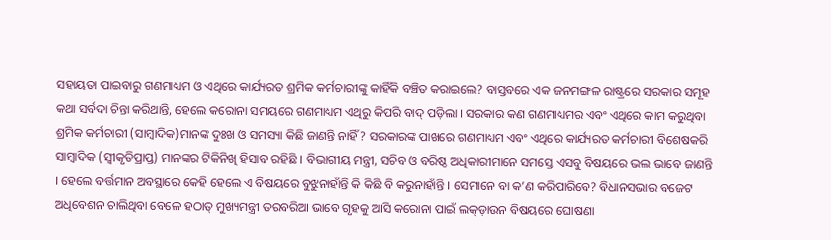ସହାୟତା ପାଇବାରୁ ଗଣମାଧ୍ୟମ ଓ ଏଥିରେ କାର୍ଯ୍ୟରତ ଶ୍ରମିକ କର୍ମଚାରୀଙ୍କୁ କାହିଁକି ବଞ୍ଚିତ କରାଇଲେ? ବାସ୍ତବରେ ଏକ ଜନମଙ୍ଗଳ ରାଷ୍ଟ୍ରରେ ସରକାର ସମୂହ କଥା ସର୍ବଦା ଚିନ୍ତା କରିଥାନ୍ତି, ହେଲେ କରୋନା ସମୟରେ ଗଣମାଧ୍ୟମ ଏଥିରୁ କିପରି ବାଦ୍ ପଡ଼ିଲା । ସରକାର କଣ ଗଣମାଧ୍ୟମର ଏବଂ ଏଥିରେ କାମ କରୁଥିବା ଶ୍ରମିକ କର୍ମଚାରୀ (ସାମ୍ବାଦିକ)ମାନଙ୍କ ଦୁଃଖ ଓ ସମସ୍ୟା କିଛି ଜାଣନ୍ତି ନାହିଁ? ସରକାରଙ୍କ ପାଖରେ ଗଣମାଧ୍ୟମ ଏବଂ ଏଥିରେ କାର୍ଯ୍ୟରତ କର୍ମଚାରୀ ବିଶେଷକରି ସାମ୍ବାଦିକ (ସ୍ୱୀକୃତିପ୍ରାପ୍ତ) ମାନଙ୍କର ଟିକିନିଖି ହିସାବ ରହିଛି । ବିଭାଗୀୟ ମନ୍ତ୍ରୀ, ସଚିବ ଓ ବରିଷ୍ଠ ଅଧିକାରୀମାନେ ସମସ୍ତେ ଏସବୁ ବିଷୟରେ ଭଲ ଭାବେ ଜାଣନ୍ତି । ହେଲେ ବର୍ତ୍ତମାନ ଅବସ୍ଥାରେ କେହି ହେଲେ ଏ ବିଷୟରେ ବୁଝୁନାହାଁନ୍ତି କି କିଛି ବି କରୁନାହାଁନ୍ତି । ସେମାନେ ବା କ’ଣ କରିପାରିବେ? ବିଧାନସଭାର ବଜେଟ ଅଧିବେଶନ ଚାଲିଥିବା ବେଳେ ହଠାତ୍ ମୁଖ୍ୟମନ୍ତ୍ରୀ ତରବରିଆ ଭାବେ ଗୃହକୁ ଆସି କରୋନା ପାଇଁ ଲକ୍ଡ଼ାଉନ ବିଷୟରେ ଘୋଷଣା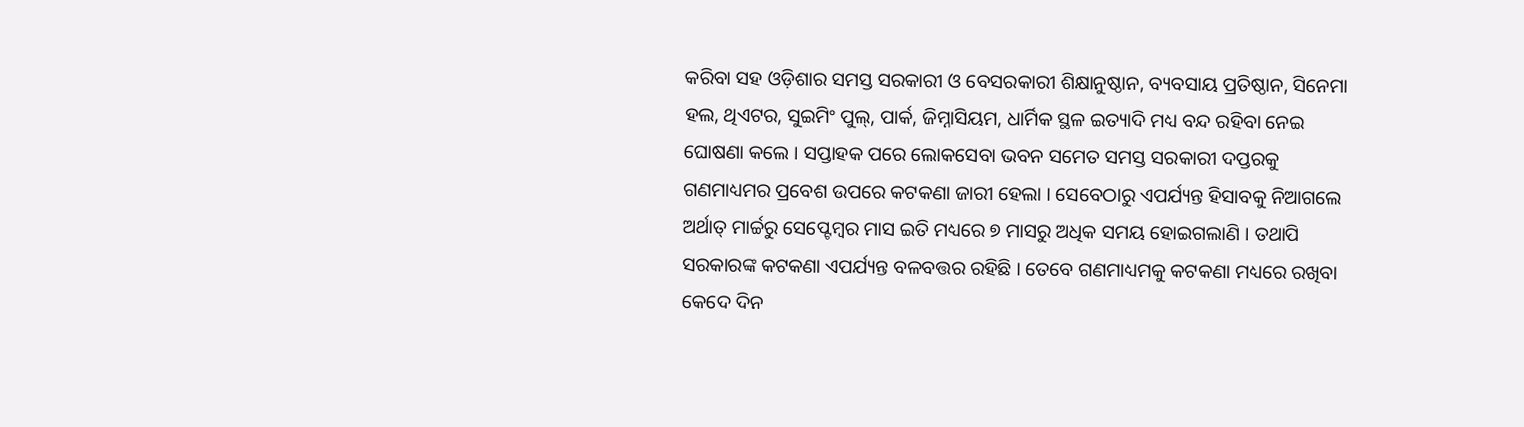କରିବା ସହ ଓଡ଼ିଶାର ସମସ୍ତ ସରକାରୀ ଓ ବେସରକାରୀ ଶିକ୍ଷାନୁଷ୍ଠାନ, ବ୍ୟବସାୟ ପ୍ରତିଷ୍ଠାନ, ସିନେମା ହଲ, ଥିଏଟର, ସୁଇମିଂ ପୁଲ୍, ପାର୍କ, ଜିମ୍ନାସିୟମ, ଧାର୍ମିକ ସ୍ଥଳ ଇତ୍ୟାଦି ମଧ୍ୟ ବନ୍ଦ ରହିବା ନେଇ ଘୋଷଣା କଲେ । ସପ୍ତାହକ ପରେ ଲୋକସେବା ଭବନ ସମେତ ସମସ୍ତ ସରକାରୀ ଦପ୍ତରକୁ ଗଣମାଧ୍ୟମର ପ୍ରବେଶ ଉପରେ କଟକଣା ଜାରୀ ହେଲା । ସେବେଠାରୁ ଏପର୍ଯ୍ୟନ୍ତ ହିସାବକୁ ନିଆଗଲେ ଅର୍ଥାତ୍ ମାର୍ଚ୍ଚରୁ ସେପ୍ଟେମ୍ବର ମାସ ଇତି ମଧ୍ୟରେ ୭ ମାସରୁ ଅଧିକ ସମୟ ହୋଇଗଲାଣି । ତଥାପି ସରକାରଙ୍କ କଟକଣା ଏପର୍ଯ୍ୟନ୍ତ ବଳବତ୍ତର ରହିଛି । ତେବେ ଗଣମାଧ୍ୟମକୁ କଟକଣା ମଧ୍ୟରେ ରଖିବା କେଦେ ଦିନ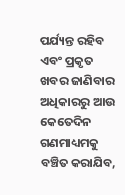ପର୍ଯ୍ୟନ୍ତ ରହିବ ଏବଂ ପ୍ରକୃତ ଖବର ଜାଣିବାର ଅଧିକାରରୁ ଆଉ କେତେଦିନ ଗଣମାଧ୍ୟମକୁ ବଞ୍ଚିତ କରାଯିବ,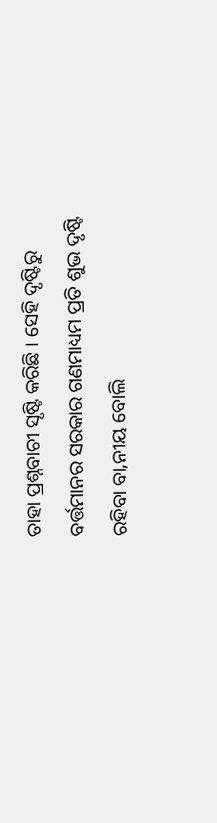ତାହା ପ୍ରଶ୍ନବାଚୀ ସୃଷ୍ଟି କରିଛି । ସେହି ଦୃଷ୍ଟିରୁ ବର୍ତ୍ତମାନର ସରକାର ଗଣମାଧ୍ୟମ ପ୍ରତି ଶୁଭ ଦୃଷ୍ଟି ରହିବା ବା‚ନୀୟ ବୋଲି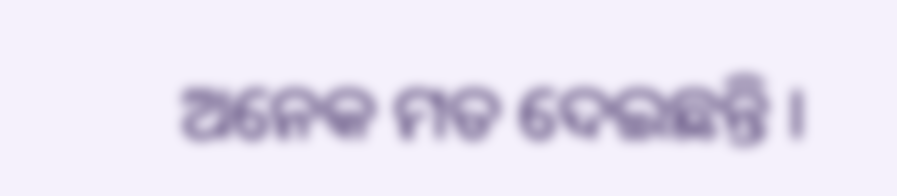ଅନେକ ମତ ଦେଇଛନ୍ତି ।